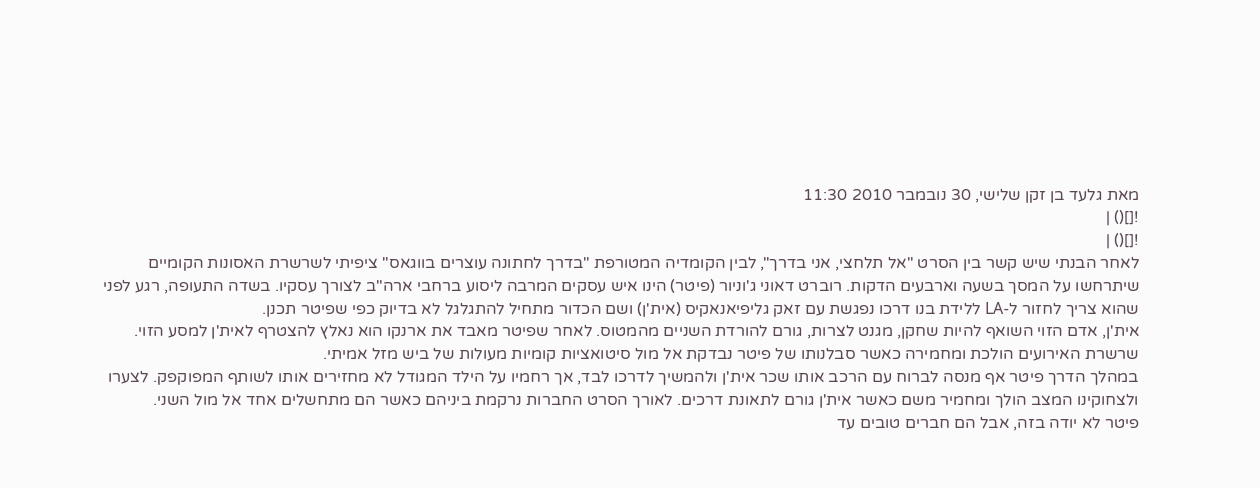מאת גלעד בן זקן שלישי, 30 נובמבר 2010 11:30
![]() |
![]() |
לאחר הבנתי שיש קשר בין הסרט "אל תלחצי, אני בדרך", לבין הקומדיה המטורפת "בדרך לחתונה עוצרים בווגאס" ציפיתי לשרשרת האסונות הקומיים שיתרחשו על המסך בשעה וארבעים הדקות. רוברט דאוני ג'וניור (פיטר) הינו איש עסקים המרבה ליסוע ברחבי ארה"ב לצורך עסקיו. בשדה התעופה, רגע לפני שהוא צריך לחזור ל-LA ללידת בנו דרכו נפגשת עם זאק גליפיאנאקיס (אית'ן) ושם הכדור מתחיל להתגלגל לא בדיוק כפי שפיטר תכנן.
אית'ן, אדם הזוי השואף להיות שחקן, מגנט לצרות, גורם להורדת השניים מהמטוס. לאחר שפיטר מאבד את ארנקו הוא נאלץ להצטרף לאית'ן למסע הזוי. שרשרת האירועים הולכת ומחמירה כאשר סבלנותו של פיטר נבדקת אל מול סיטואציות קומיות מעולות של ביש מזל אמיתי.
במהלך הדרך פיטר אף מנסה לברוח עם הרכב אותו שכר אית'ן ולהמשיך לדרכו לבד, אך רחמיו על הילד המגודל לא מחזירים אותו לשותף המפוקפק. לצערו ולצחוקינו המצב הולך ומחמיר משם כאשר אית'ן גורם לתאונת דרכים. לאורך הסרט החברות נרקמת ביניהם כאשר הם מתחשלים אחד אל מול השני.
פיטר לא יודה בזה, אבל הם חברים טובים עד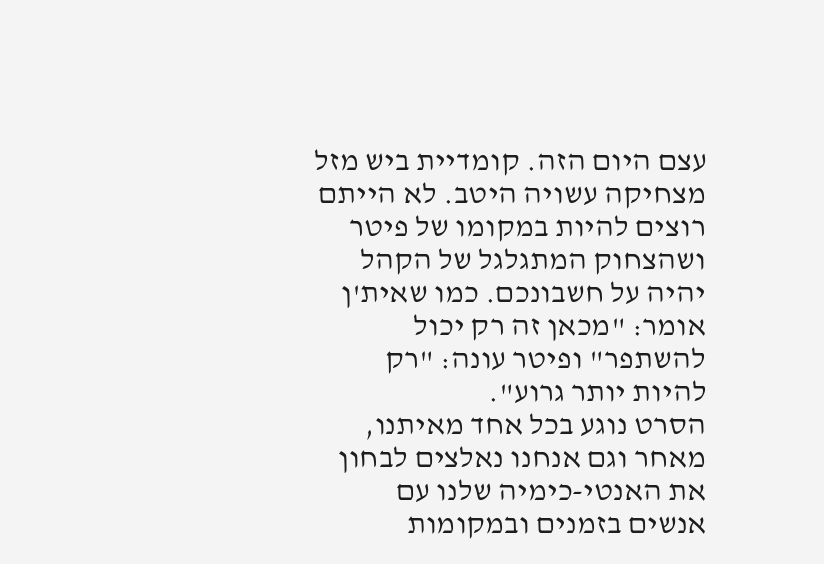עצם היום הזה. קומדיית ביש מזל מצחיקה עשויה היטב. לא הייתם רוצים להיות במקומו של פיטר ושהצחוק המתגלגל של הקהל יהיה על חשבונכם. כמו שאית'ן אומר: "מכאן זה רק יכול להשתפר" ופיטר עונה: "רק להיות יותר גרוע".
הסרט נוגע בכל אחד מאיתנו, מאחר וגם אנחנו נאלצים לבחון את האנטי-כימיה שלנו עם אנשים בזמנים ובמקומות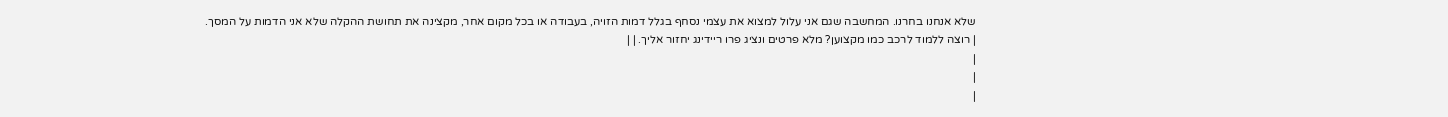שלא אנחנו בחרנו. המחשבה שגם אני עלול למצוא את עצמי נסחף בגלל דמות הזויה, בעבודה או בכל מקום אחר, מקצינה את תחושת ההקלה שלא אני הדמות על המסך.
| רוצה ללמוד לרכב כמו מקצוען? מלא פרטים ונציג פרו ריידינג יחזור אליך. | |
|
|
|